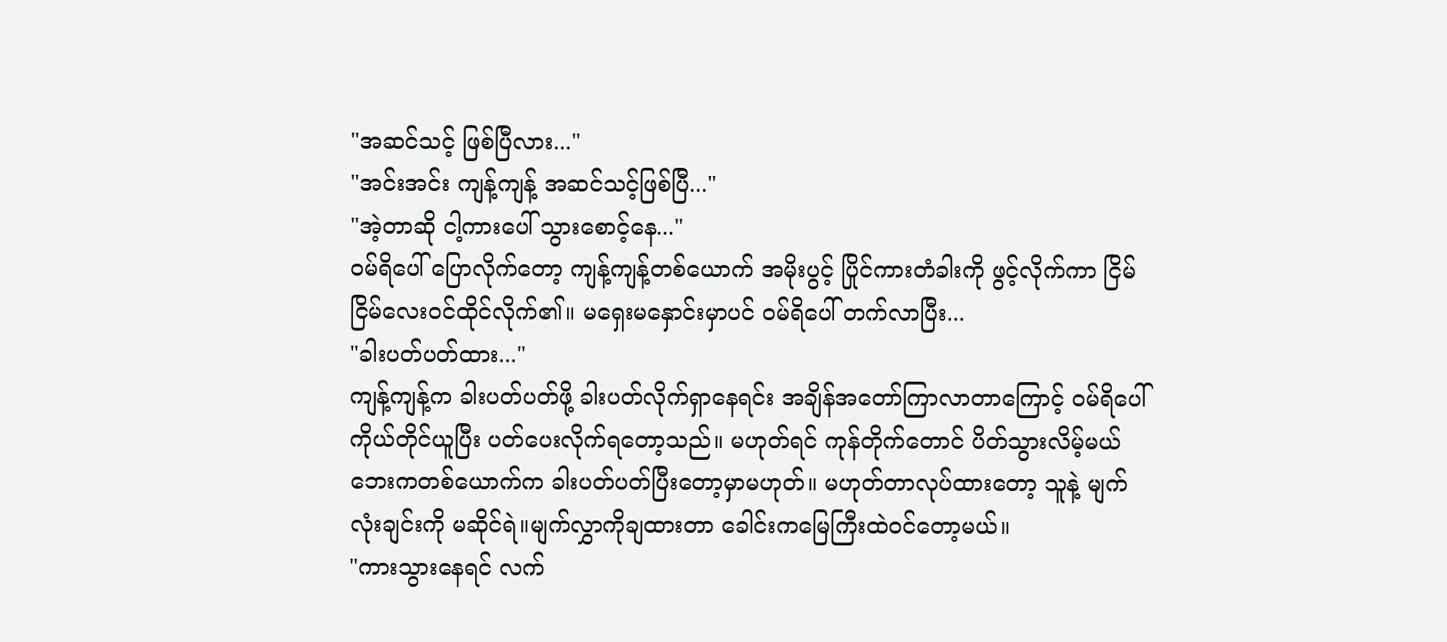"အဆင်သင့် ဖြစ်ပြီလား..."
"အင်းအင်း ကျန့်ကျန့် အဆင်သင့်ဖြစ်ပြီ..."
"အဲ့တာဆို ငါ့ကားပေါ် သွားစောင့်နေ..."
ဝမ်ရိပေါ် ပြောလိုက်တော့ ကျန့်ကျန့်တစ်ယောက် အမိုးပွင့် ပြိုင်ကားတံခါးကို ဖွင့်လိုက်ကာ ငြိမ်ငြိမ်လေးဝင်ထိုင်လိုက်၏။ မရှေးမနှောင်းမှာပင် ဝမ်ရိပေါ် တက်လာပြီး...
"ခါးပတ်ပတ်ထား..."
ကျန့်ကျန့်က ခါးပတ်ပတ်ဖို့ ခါးပတ်လိုက်ရှာနေရင်း အချိန်အတော်ကြာလာတာကြောင့် ဝမ်ရိပေါ်ကိုယ်တိုင်ယူပြီး ပတ်ပေးလိုက်ရတော့သည်။ မဟုတ်ရင် ကုန်တိုက်တောင် ပိတ်သွားလိမ့်မယ် ဘေးကတစ်ယောက်က ခါးပတ်ပတ်ပြီးတော့မှာမဟုတ်။ မဟုတ်တာလုပ်ထားတော့ သူနဲ့ မျက်လုံးချင်းကို မဆိုင်ရဲ။မျက်လွှာကိုချထားတာ ခေါင်းကမြေကြီးထဲဝင်တော့မယ်။
"ကားသွားနေရင် လက်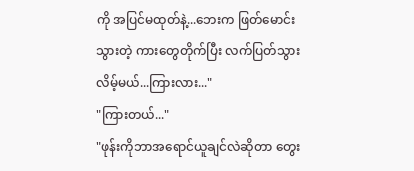ကို အပြင်မထုတ်နဲ့...ဘေးက ဖြတ်မောင်းသွားတဲ့ ကားတွေတိုက်ပြီး လက်ပြတ်သွားလိမ့်မယ်...ကြားလား..."
"ကြားတယ်..."
"ဖုန်းကိုဘာအရောင်ယူချင်လဲဆိုတာ တွေး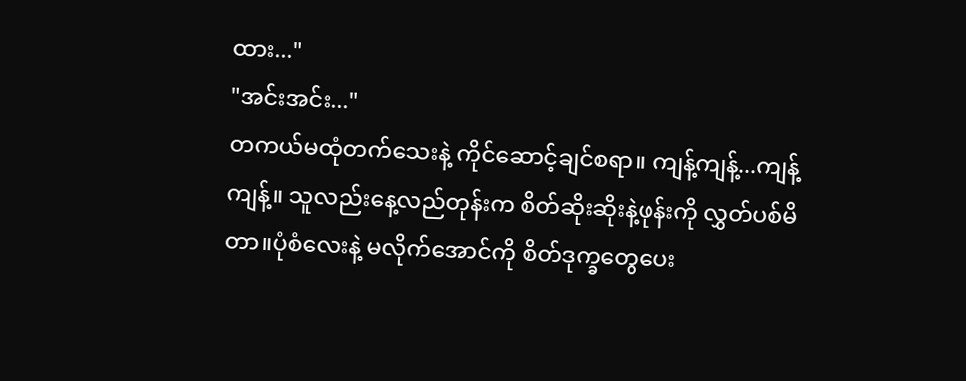ထား..."
"အင်းအင်း..."
တကယ်မထုံတက်သေးနဲ့ ကိုင်ဆောင့်ချင်စရာ။ ကျန့်ကျန့်...ကျန့်ကျန့်။ သူလည်းနေ့လည်တုန်းက စိတ်ဆိုးဆိုးနဲ့ဖုန်းကို လွှတ်ပစ်မိတာ။ပုံစံလေးနဲ့ မလိုက်အောင်ကို စိတ်ဒုက္ခတွေပေး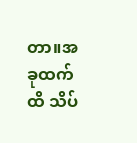တာ။အခုထက်ထိ သိပ်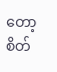တော့ စိတ်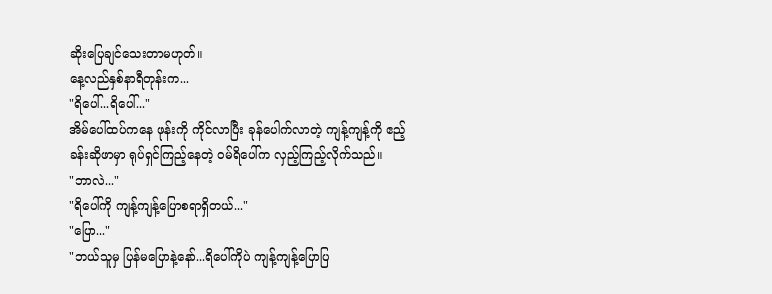ဆိုးပြေချင်သေးတာမဟုတ်။
နေ့လည်နှစ်နာရီတုန်းက...
"ရိပေါ်...ရိပေါ်..."
အိမ်ပေါ်ထပ်ကနေ ဖုန်းကို ကိုင်လာပြီး ခုန်ပေါက်လာတဲ့ ကျန့်ကျန့်ကို ဧည့်ခန်းဆိုဖာမှာ ရုပ်ရှင်ကြည့်နေတဲ့ ဝမ်ရိပေါ်က လှည့်ကြည့်လိုက်သည်။
"ဘာလဲ..."
"ရိပေါ်ကို ကျန့်ကျန့်ပြောစရာရှိတယ်..."
"ပြော..."
"ဘယ်သူမှ ပြန်မပြောနဲ့နော်...ရိပေါ်ကိုပဲ ကျန့်ကျန့်ပြောပြ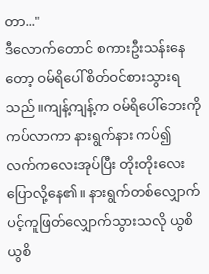တာ..."
ဒီလောက်တောင် စကားဦးသန်းနေတော့ ဝမ်ရိပေါ်စိတ်ဝင်စားသွားရသည်။ကျန့်ကျန့်က ဝမ်ရိပေါ်ဘေးကို ကပ်လာကာ နားရွက်နား ကပ်၍ လက်ကလေးအုပ်ပြီး တိုးတိုးလေးပြောလို့နေ၏။ နားရွက်တစ်လျှောက် ပင့်ကူဖြတ်လျှောက်သွားသလို ယွစိယွစိ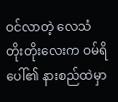ဝင်လာတဲ့ လေသံတိုးတိုးလေးက ဝမ်ရိပေါ်၏ နားစည်ထဲမှာ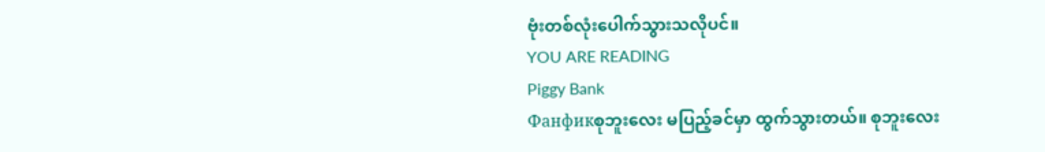ဗုံးတစ်လုံးပေါက်သွားသလိုပင်။
YOU ARE READING
Piggy Bank
Фанфикစုဘူးလေး မပြည့်ခင်မှာ ထွက်သွားတယ်။ စုဘူးလေး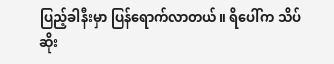ပြည့်ခါနီးမှာ ပြန်ရောက်လာတယ်။ ရိပေါ်က သိပ်ဆိုး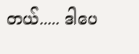တယ်..... ဒါပေ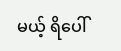မယ့် ရိပေါ်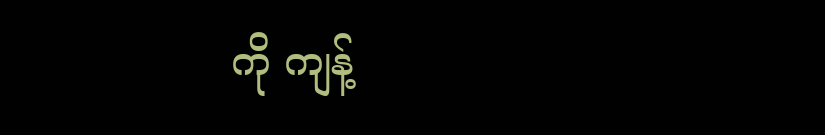ကို ကျန့်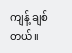ကျန့် ချစ်တယ်။